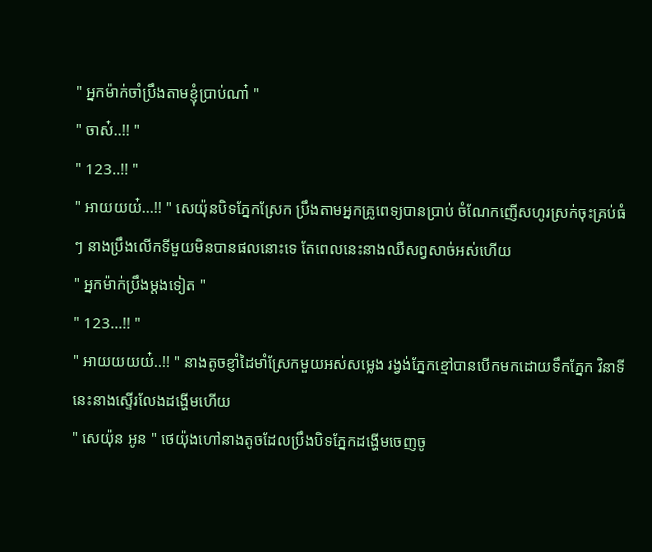" អ្នកម៉ាក់ចាំប្រឹងតាមខ្ញុំប្រាប់ណា៎ "
" ចាស៎..!! "
" 123..!! "
" អាយយយ៎...!! " សេយ៉ុនបិទភ្នែកស្រែក ប្រឹងតាមអ្នកគ្រូពេទ្យបានប្រាប់ ចំណែកញើសហូរស្រក់ចុះគ្រប់ធំៗ នាងប្រឹងលើកទីមួយមិនបានផលនោះទេ តែពេលនេះនាងឈឺសព្វសាច់អស់ហើយ
" អ្នកម៉ាក់ប្រឹងម្ដងទៀត "
" 123...!! "
" អាយយយយ៎..!! " នាងតូចខ្ញាំដៃមាំស្រែកមួយអស់សម្លេង រង្វង់ភ្នែកខ្មៅបានបើកមកដោយទឹកភ្នែក វិនាទីនេះនាងស្ទើរលែងដង្ហើមហើយ
" សេយ៉ុន អូន " ថេយ៉ុងហៅនាងតូចដែលប្រឹងបិទភ្នែកដង្ហើមចេញចូ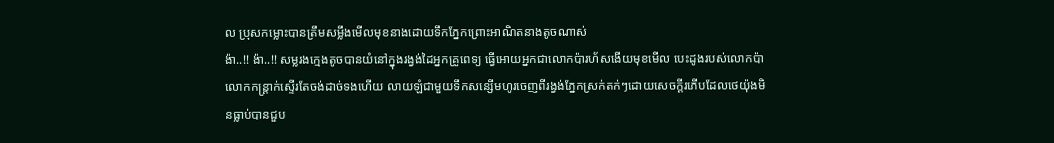ល ប្រុសកម្លោះបានត្រឹមសម្លឹងមើលមុខនាងដោយទឹកភ្នែកព្រោះអាណិតនាងតូចណាស់
ង៉ា..!! ង៉ា..!! សម្លរងក្មេងតូចបានយំនៅក្នុងរង្វង់ដៃអ្នកគ្រូពេទ្យ ធ្វើអោយអ្នកជាលោកប៉ារហ័សងើយមុខមើល បេះដូងរបស់លោកប៉ាលោកកន្រ្តាក់ស្ទើរតែចង់ដាច់ទងហើយ លាយឡំជាមួយទឹកសន្សើមហូរចេញពីរង្វង់ភ្នែកស្រក់តក់ៗដោយសេចក្ដីរភើបដែលថេយ៉ុងមិនធ្លាប់បានជួប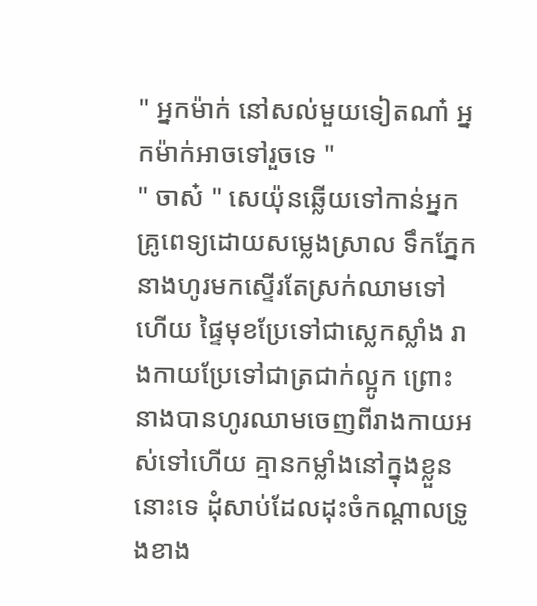" អ្នកម៉ាក់ នៅសល់មួយទៀតណា៎ អ្នកម៉ាក់អាចទៅរួចទេ "
" ចាស៎ " សេយ៉ុនឆ្លើយទៅកាន់អ្នកគ្រូពេទ្យដោយសម្លេងស្រាល ទឹកភ្នែកនាងហូរមកស្ទើរតែស្រក់ឈាមទៅហើយ ផ្ទៃមុខប្រែទៅជាស្លេកស្លាំង រាងកាយប្រែទៅជាត្រជាក់ល្អូក ព្រោះនាងបានហូរឈាមចេញពីរាងកាយអស់ទៅហើយ គ្មានកម្លាំងនៅក្នុងខ្លួននោះទេ ដុំសាប់ដែលដុះចំកណ្ដាលទ្រូងខាង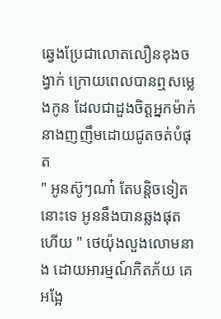ឆ្វេងប្រែជាលោតលឿនខុងចង្វាក់ ក្រោយពេលបានឮសម្លេងកូន ដែលជាដួងចិត្តអ្នកម៉ាក់ នាងញញឹមដោយជូតចត់បំផុត
" អូនស៊ូៗណា៎ តែបន្តិចទៀតនោះទេ អូននឹងបានឆ្លងផុតហើយ " ថេយ៉ុងលួងលោមនាង ដោយអារម្មណ៍ភិតភ័យ គេអង្អែ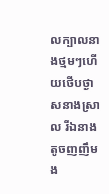លក្បាលនាងថ្មមៗហើយថើបថ្ងាសនាងស្រាល រីឯនាងតូចញញឹមង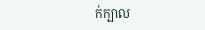ក់ក្បាល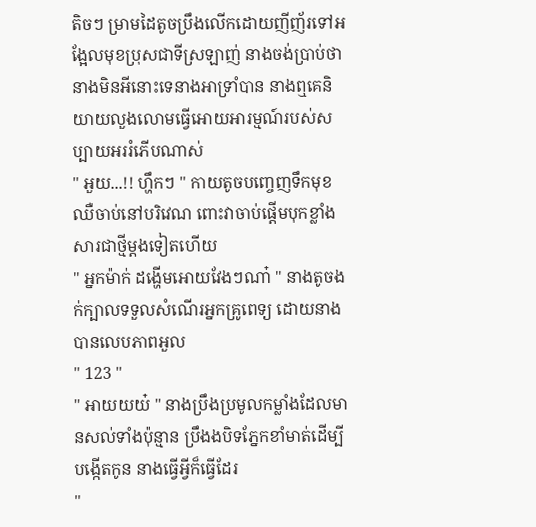តិចៗ ម្រាមដៃតូចប្រឹងលើកដោយញីញ័រទៅអង្អែលមុខប្រុសជាទីស្រឡាញ់ នាងចង់ប្រាប់ថានាងមិនអីនោះទេនាងអាទ្រាំបាន នាងឮគេនិយាយលួងលោមធ្វើអោយអារម្មណ៍របស់សប្បាយអររំភើបណាស់
" អួយ...!! ហ្ហឹកៗ " កាយតូចបញ្ចេញទឹកមុខឈឺចាប់នៅបរិវេណ ពោះវាចាប់ផ្ដើមបុកខ្លាំងសារជាថ្មីម្ដងទៀតហើយ
" អ្នកម៉ាក់ ដង្ហើមអោយវែងៗណា៎ " នាងតូចងក់ក្បាលទទួលសំណើរអ្នកគ្រូពេទ្យ ដោយនាងបានលេបភាពអួល
" 123 "
" អាយយយ៎ " នាងប្រឹងប្រមូលកម្លាំងដែលមានសល់ទាំងប៉ុន្មាន ប្រឹងងបិទភ្នែកខាំមាត់ដើម្បីបង្កើតកូន នាងធ្វើអ្វីក៏ធ្វើដែរ
"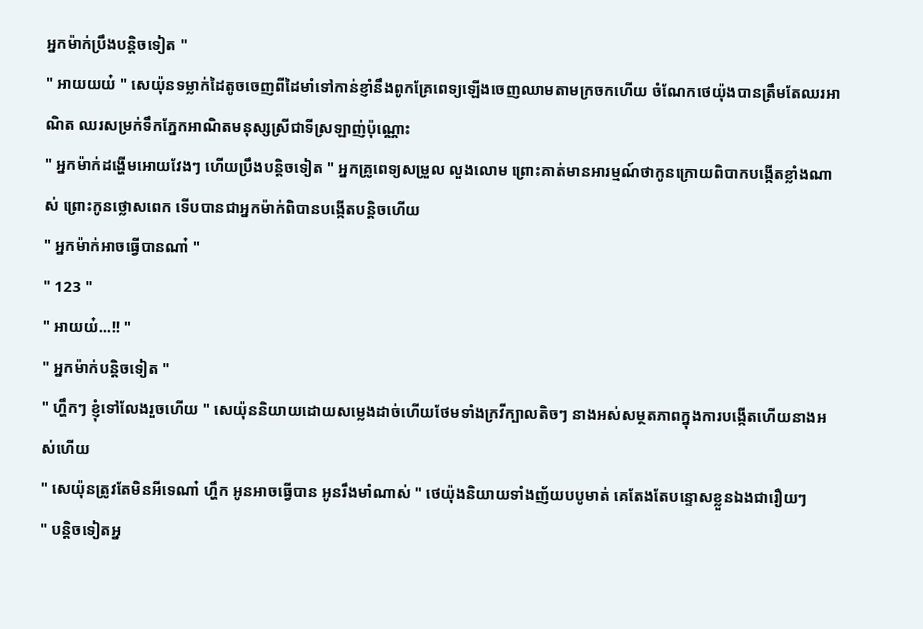អ្នកម៉ាក់ប្រឹងបន្តិចទៀត "
" អាយយយ៎ " សេយ៉ុនទម្លាក់ដៃតូចចេញពីដៃមាំទៅកាន់ខ្ញាំនឹងពូកគ្រែពេទ្យឡើងចេញឈាមតាមក្រចកហើយ ចំណែកថេយ៉ុងបានត្រឹមតែឈរអាណិត ឈរសម្រក់ទឹកភ្នែកអាណិតមនុស្សស្រីជាទីស្រឡាញ់ប៉ុណ្ណោះ
" អ្នកម៉ាក់ដង្ហើមអោយវែងៗ ហើយប្រឹងបន្តិចទៀត " អ្នកគ្រូពេទ្យសម្រួល លួងលោម ព្រោះគាត់មានអារម្មណ៍ថាកូនក្រោយពិបាកបង្កើតខ្លាំងណាស់ ព្រោះកូនថ្លោសពេក ទើបបានជាអ្នកម៉ាក់ពិបានបង្កើតបន្តិចហើយ
" អ្នកម៉ាក់អាចធ្វើបានណា៎ "
" 123 "
" អាយយ៎...!! "
" អ្នកម៉ាក់បន្តិចទៀត "
" ហ្ហឹកៗ ខ្ញុំទៅលែងរួចហើយ " សេយ៉ុននិយាយដោយសម្លេងដាច់ហើយថែមទាំងក្រវីក្បាលតិចៗ នាងអស់សម្ថតភាពក្នុងការបង្កើតហើយនាងអស់ហើយ
" សេយ៉ុនត្រូវតែមិនអីទេណា៎ ហ្ហឹក អូនអាចធ្វើបាន អូនរឹងមាំណាស់ " ថេយ៉ុងនិយាយទាំងញ័យបបូមាត់ គេតែងតែបន្ទោសខ្លួនឯងជារឿយៗ
" បន្តិចទៀតអ្ន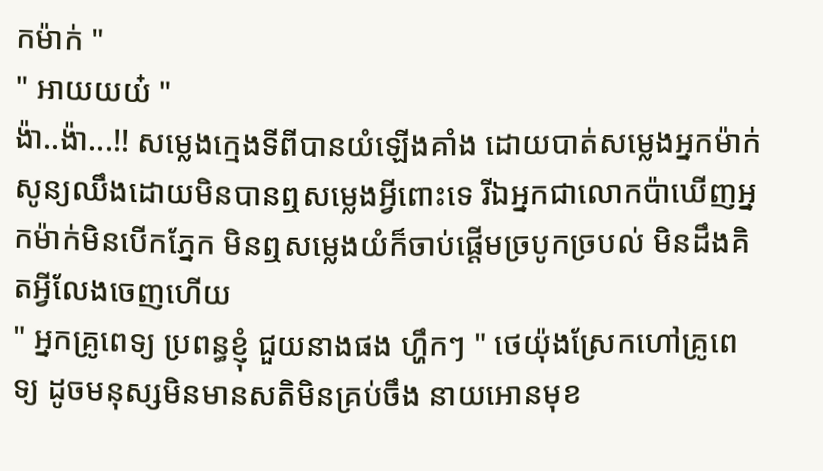កម៉ាក់ "
" អាយយយ៎ "
ង៉ា..ង៉ា...!! សម្លេងក្មេងទីពីបានយំឡើងគាំង ដោយបាត់សម្លេងអ្នកម៉ាក់ សូន្យឈឹងដោយមិនបានឮសម្លេងអ្វីពោះទេ រីឯអ្នកជាលោកប៉ាឃើញអ្នកម៉ាក់មិនបើកភ្នែក មិនឮសម្លេងយំក៏ចាប់ផ្ដើមច្របូកច្របល់ មិនដឹងគិតអ្វីលែងចេញហើយ
" អ្នកគ្រូពេទ្យ ប្រពន្ធខ្ញុំ ជួយនាងផង ហ្ហឹកៗ " ថេយ៉ុងស្រែកហៅគ្រូពេទ្យ ដូចមនុស្សមិនមានសតិមិនគ្រប់ចឹង នាយអោនមុខ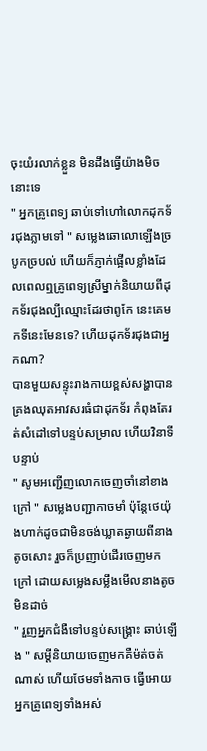ចុះយំរលាក់ខ្លួន មិនដឹងធ្វើយ៉ាងមិចនោះទេ
" អ្នកគ្រូពេទ្យ ឆាប់ទៅហៅលោកដុកទ័រជុងភ្លាមទៅ " សម្លេងឆោលោឡើងច្របូកច្របល់ ហើយក៏ភ្ញាក់ផ្អើលខ្លាំងដែលពេលឮគ្រូពេទ្យស្រីម្នាក់និយាយពីដុកទ័រជុងល្បីឈ្មោះដែរថាពូកែ នេះគេមកទីនេះមែនទេ? ហើយដុកទ័រជុងជាអ្នកណា?
បានមួយសន្ទុះរាងកាយខ្ពស់សង្ហាបានគ្រងឈុតអាវសរធំជាដុកទ័រ កំពុងតែរត់សំដៅទៅបន្ទប់សម្រាល ហើយវិនាទីបន្ទាប់
" សូមអញ្ជើញលោកចេញចាំនៅខាងក្រៅ " សម្លេងបញ្ជាកាចមាំ ប៉ុន្តែថេយ៉ុងហាក់ដូចជាមិនចង់ឃ្លាតឆ្ងាយពីនាងតូចសោះ រួចក៏ប្រញាប់ដើរចេញមកក្រៅ ដោយសម្លេងសម្លឹងមើលនាងតូចមិនដាច់
" រួញអ្នកជំងឺទៅបន្ទប់សង្រ្គោះ ឆាប់ឡើង " សម្ដីនិយាយចេញមកគឺម៉ត់ចត់ណាស់ ហើយថែមទាំងកាច ធ្វើអោយអ្នកគ្រូពេទ្យទាំងអស់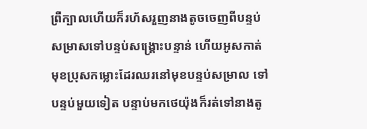ព្រឺក្បាលហើយក៏រហ័សរួញនាងតូចចេញពីបន្ទប់សម្រាសទៅបន្ទប់សង្រ្គោះបន្ទាន់ ហើយអូសកាត់មុខប្រុសកម្លោះដែរឈរនៅមុខបន្ទប់សម្រាល ទៅបន្ទប់មួយទៀត បន្ទាប់មកថេយ៉ុងក៏រត់ទៅនាងតូ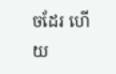ចដែរ ហើយ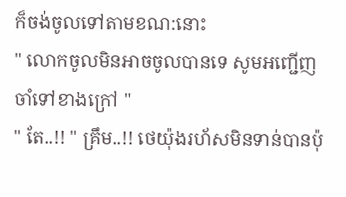ក៏ចង់ចូលទៅតាមខណ:នោះ
" លោកចូលមិនអាចចូលបានទេ សូមអញ្ជើញចាំទៅខាងក្រៅ "
" តែ..!! " គ្រឹម..!! ថេយ៉ុងរហ័សមិនទាន់បានប៉ុ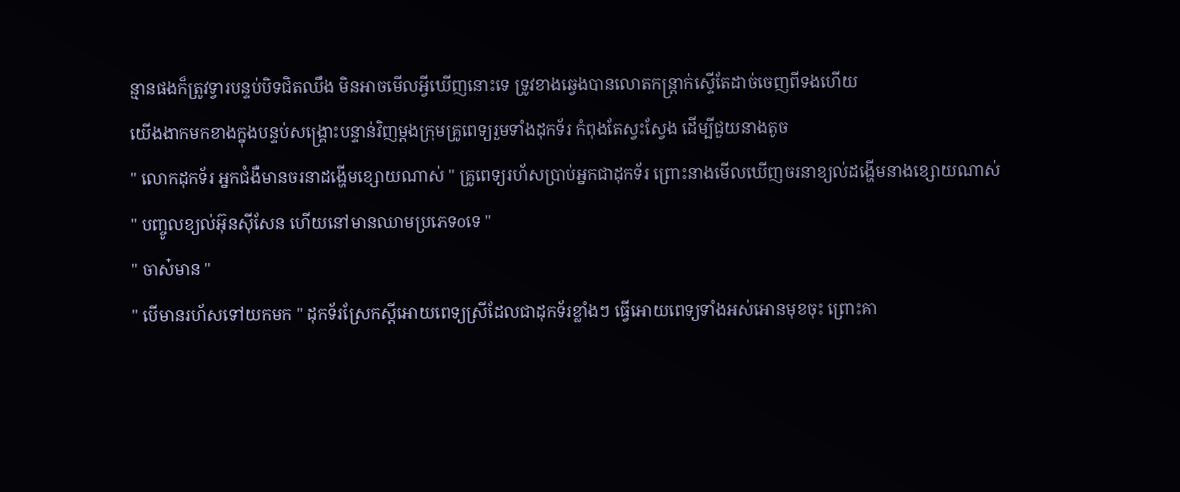ន្មានផងក៏ត្រូវទ្វារបន្ទប់បិទជិតឈឹង មិនអាចមើលអ្វីឃើញនោះទេ ទ្រូវខាងឆ្វេងបានលោតកន្រ្តាក់ស្ទើតែដាច់ចេញពីទងហើយ
យើងងាកមកខាងក្នុងបន្ទប់សង្រ្គោះបន្ទាន់វិញម្ដងក្រុមគ្រូពេទ្យរួមទាំងដុកទ័រ កំពុងតែស្វះស្វែង ដើម្បីជួយនាងតូច
" លោកដុកទ័រ អ្នកជំងឺមានចរនាដង្ហើមខ្សោយណាស់ " គ្រូពេទ្យរហ័សប្រាប់អ្នកជាដុកទ័រ ព្រោះនាងមើលឃើញចរនាខ្យល់ដង្ហើមនាងខ្សោយណាស់
" បញ្ចូលខ្យល់អ៊ុនសុីសែន ហើយនៅមានឈាមប្រភេទoទេ "
" ចាស៎មាន "
" បើមានរហ័សទៅយកមក " ដុកទ័រស្រែកស្ដីអោយពេទ្យស្រីដែលជាដុកទ័រខ្លាំងៗ ធ្វើអោយពេទ្យទាំងអស់អោនមុខចុះ ព្រោះគា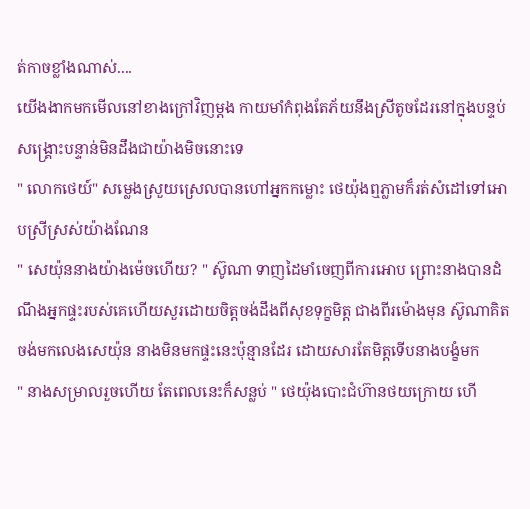ត់កាចខ្លាំងណាស់....
យើងងាកមកមើលនៅខាងក្រៅវិញម្ដង កាយមាំកំពុងតែភ័យនឹងស្រីតូចដែរនៅក្នុងបន្ទប់សង្រ្គោះបន្ទាន់មិនដឹងជាយ៉ាងមិចនោះទេ
" លោកថេយ៍" សម្លេងស្រួយស្រេលបានហៅអ្នកកម្លោះ ថេយ៉ុងឮភ្លាមក៏រត់សំដៅទៅអោបស្រីស្រស់យ៉ាងណែន
" សេយ៉ុននាងយ៉ាងម៉េចហើយ? " ស៊ូណា ទាញដៃមាំចេញពីការអោប ព្រោះនាងបានដំណឹងអ្នកផ្ទះរបស់គេហើយសួរដោយចិត្តចង់ដឹងពីសុខទុក្ខមិត្ត ជាងពីរម៉ោងមុន ស៊ូណាគិតចង់មកលេងសេយ៉ុន នាងមិនមកផ្ទះនេះប៉ុន្មានដែរ ដោយសារតែមិត្តទើបនាងបង្ខំមក
" នាងសម្រាលរួចហើយ តែពេលនេះក៏សន្លប់ " ថេយ៉ុងបោះជំហ៊ានថយក្រោយ ហើ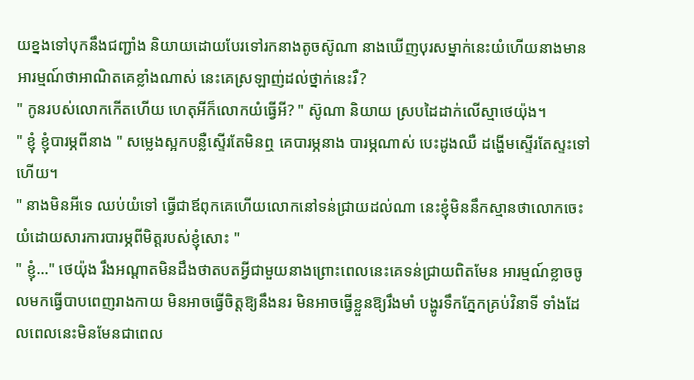យខ្នងទៅបុកនឹងជញ្ជាំង និយាយដោយបែរទៅរកនាងតូចស៊ូណា នាងឃើញបុរសម្នាក់នេះយំហើយនាងមានអារម្មណ៍ថាអាណិតគេខ្លាំងណាស់ នេះគេស្រឡាញ់ដល់ថ្នាក់នេះរឺ?
" កូនរបស់លោកកើតហើយ ហេតុអីក៏លោកយំធ្វើអី? " ស៊ូណា និយាយ ស្របដៃដាក់លើស្មាថេយ៉ុង។
" ខ្ញុំ ខ្ញុំបារម្ភពីនាង " សម្លេងស្អកបន្លឺស្ទើរតែមិនឮ គេបារម្ភនាង បារម្ភណាស់ បេះដូងឈឺ ដង្ហើមស្ទើរតែស្ទះទៅហើយ។
" នាងមិនអីទេ ឈប់យំទៅ ធ្វើជាឪពុកគេហើយលោកនៅទន់ជ្រាយដល់ណា នេះខ្ញុំមិននឹកស្មានថាលោកចេះយំដោយសារការបារម្ភពីមិត្តរបស់ខ្ញុំសោះ "
" ខ្ញុំ..." ថេយ៉ុង រឹងអណ្តាតមិនដឹងថាតបតអ្វីជាមួយនាងព្រោះពេលនេះគេទន់ជ្រាយពិតមែន អារម្មណ៍ខ្លាចចូលមកធ្វើបាបពេញរាងកាយ មិនអាចធ្វើចិត្តឱ្យនឹងនរ មិនអាចធ្វើខ្លួនឱ្យរឹងមាំ បង្ហូរទឹកភ្នែកគ្រប់វិនាទី ទាំងដែលពេលនេះមិនមែនជាពេល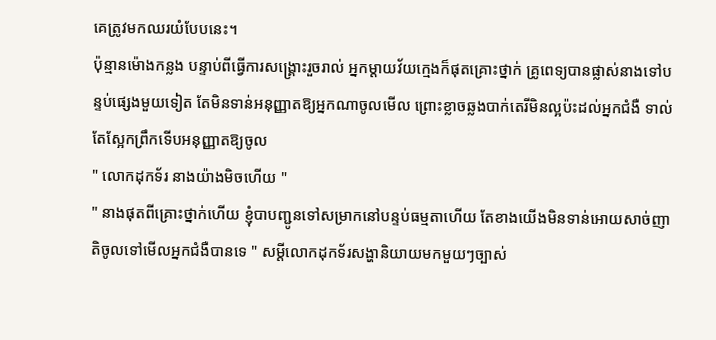គេត្រូវមកឈរយំបែបនេះ។
ប៉ុន្មានម៉ោងកន្លង បន្ទាប់ពីធ្វើការសង្គ្រោះរួចរាល់ អ្នកម្តាយវ័យក្មេងក៏ផុតគ្រោះថ្នាក់ គ្រូពេទ្យបានផ្លាស់នាងទៅបន្ទប់ផ្សេងមួយទៀត តែមិនទាន់អនុញ្ញាតឱ្យអ្នកណាចូលមើល ព្រោះខ្លាចឆ្លងបាក់តេរីមិនល្អប៉ះដល់អ្នកជំងឺ ទាល់តែស្អែកព្រឹកទើបអនុញ្ញាតឱ្យចូល
" លោកដុកទ័រ នាងយ៉ាងមិចហើយ "
" នាងផុតពីគ្រោះថ្នាក់ហើយ ខ្ញុំបាបញ្ជូនទៅសម្រាកនៅបន្ទប់ធម្មតាហើយ តែខាងយើងមិនទាន់អោយសាច់ញាតិចូលទៅមើលអ្នកជំងឺបានទេ " សម្ដីលោកដុកទ័រសង្ហានិយាយមកមួយៗច្បាស់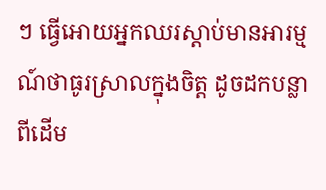ៗ ធ្វើអោយអ្នកឈរស្ដាប់មានអារម្មណ៍ថាធូរស្រាលក្នុងចិត្ត ដូចដកបន្លាពីដើម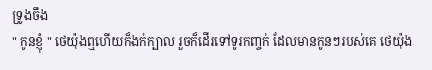ទ្រូងចឹង
" កូនខ្ញុំ " ថេយ៉ុងឮហើយក៏ងក់ក្បាល រួចក៏ដើរទៅទូរកញ្ចក់ ដែលមានកូនៗរបស់គេ ថេយ៉ុង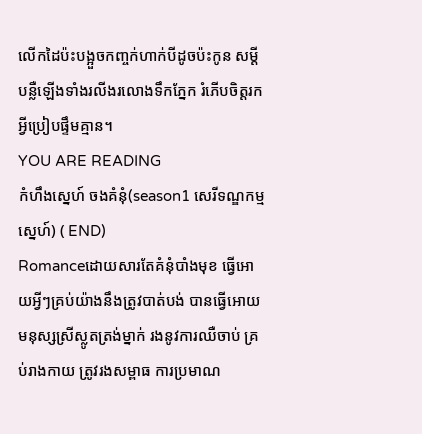លើកដៃប៉ះបង្អួចកញ្ចក់ហាក់បីដូចប៉ះកូន សម្តីបន្លឺឡើងទាំងរលីងរលោងទឹកភ្នែក រំភើបចិត្តរកអ្វីប្រៀបផ្ទឹមគ្មាន។
YOU ARE READING
កំហឹងស្នេហ៍ ចងគំនុំ(season1 សេរីទណ្ឌកម្មស្នេហ៍) ( END)
Romanceដោយសារតែគំនុំបាំងមុខ ធ្វើអោយអ្វីៗគ្រប់យ៉ាងនឹងត្រូវបាត់បង់ បានធ្វើអោយមនុស្សស្រីស្លូតត្រង់ម្នាក់ រងនូវការឈឺចាប់ គ្រប់រាងកាយ ត្រូវរងសម្ពាធ ការប្រមាណ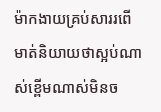ម៉ាកងាយគ្រប់សាររពើ មាត់និយាយថាស្អប់ណាស់ខ្ពើមណាស់មិនច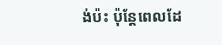ង់ប៉ះ ប៉ុន្តែពេលដែ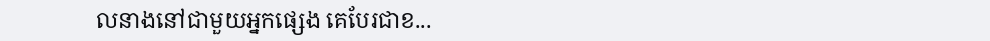លនាងនៅជាមួយអ្នកផ្សេង គេបែរជាខ...